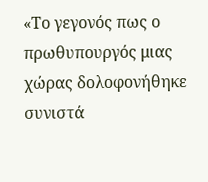«Το γεγονός πως ο πρωθυπουργός μιας χώρας δολοφονήθηκε συνιστά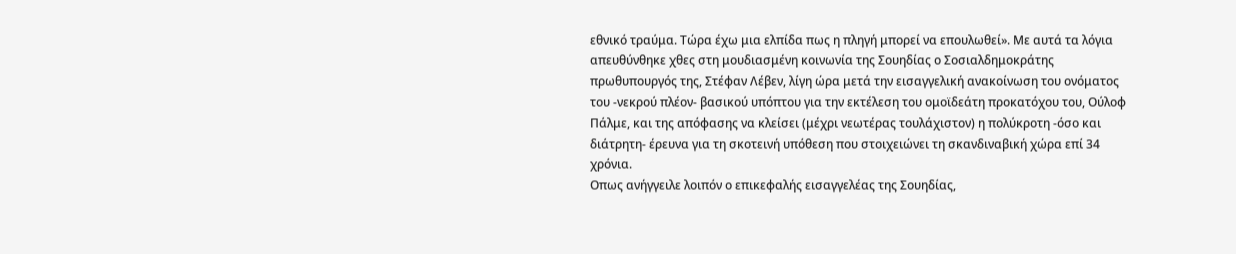εθνικό τραύμα. Τώρα έχω μια ελπίδα πως η πληγή μπορεί να επουλωθεί». Με αυτά τα λόγια απευθύνθηκε χθες στη μουδιασμένη κοινωνία της Σουηδίας ο Σοσιαλδημοκράτης πρωθυπουργός της, Στέφαν Λέβεν, λίγη ώρα μετά την εισαγγελική ανακοίνωση του ονόματος του -νεκρού πλέον- βασικού υπόπτου για την εκτέλεση του ομοϊδεάτη προκατόχου του, Ούλοφ Πάλμε, και της απόφασης να κλείσει (μέχρι νεωτέρας τουλάχιστον) η πολύκροτη -όσο και διάτρητη- έρευνα για τη σκοτεινή υπόθεση που στοιχειώνει τη σκανδιναβική χώρα επί 34 χρόνια.
Οπως ανήγγειλε λοιπόν ο επικεφαλής εισαγγελέας της Σουηδίας,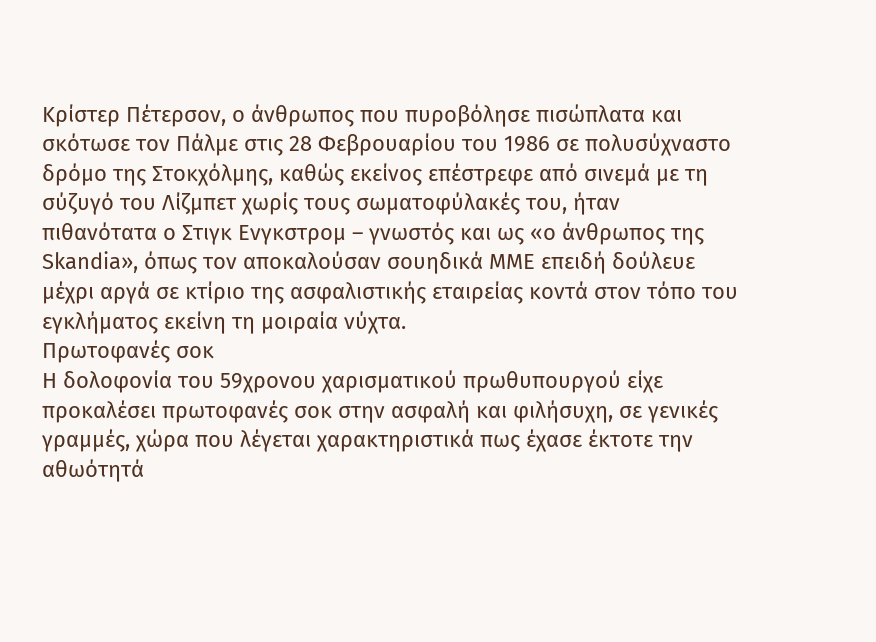Κρίστερ Πέτερσον, ο άνθρωπος που πυροβόλησε πισώπλατα και σκότωσε τον Πάλμε στις 28 Φεβρουαρίου του 1986 σε πολυσύχναστο δρόμο της Στοκχόλμης, καθώς εκείνος επέστρεφε από σινεμά με τη σύζυγό του Λίζμπετ χωρίς τους σωματοφύλακές του, ήταν πιθανότατα ο Στιγκ Ενγκστρομ – γνωστός και ως «ο άνθρωπος της Skandia», όπως τον αποκαλούσαν σουηδικά ΜΜΕ επειδή δούλευε μέχρι αργά σε κτίριο της ασφαλιστικής εταιρείας κοντά στον τόπο του εγκλήματος εκείνη τη μοιραία νύχτα.
Πρωτοφανές σοκ
Η δολοφονία του 59χρονου χαρισματικού πρωθυπουργού είχε προκαλέσει πρωτοφανές σοκ στην ασφαλή και φιλήσυχη, σε γενικές γραμμές, χώρα που λέγεται χαρακτηριστικά πως έχασε έκτοτε την αθωότητά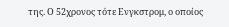της. Ο 52χρονος τότε Ενγκστρομ, ο οποίος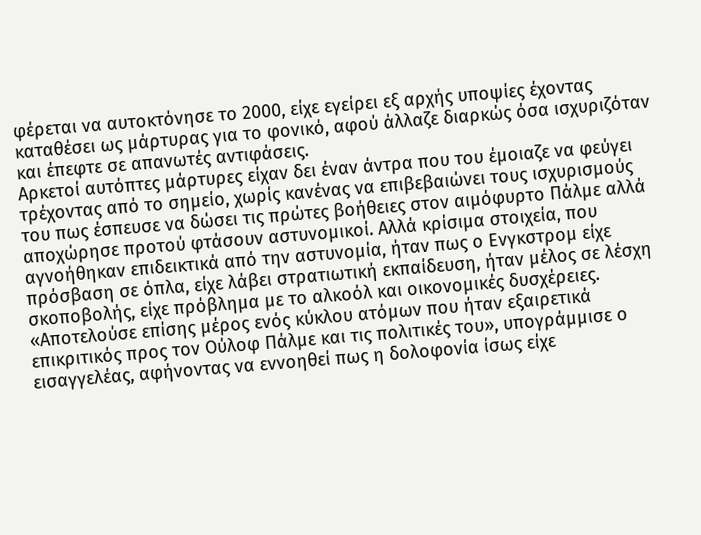φέρεται να αυτοκτόνησε το 2000, είχε εγείρει εξ αρχής υποψίες έχοντας καταθέσει ως μάρτυρας για το φονικό, αφού άλλαζε διαρκώς όσα ισχυριζόταν και έπεφτε σε απανωτές αντιφάσεις.
Αρκετοί αυτόπτες μάρτυρες είχαν δει έναν άντρα που του έμοιαζε να φεύγει τρέχοντας από το σημείο, χωρίς κανένας να επιβεβαιώνει τους ισχυρισμούς του πως έσπευσε να δώσει τις πρώτες βοήθειες στον αιμόφυρτο Πάλμε αλλά αποχώρησε προτού φτάσουν αστυνομικοί. Αλλά κρίσιμα στοιχεία, που αγνοήθηκαν επιδεικτικά από την αστυνομία, ήταν πως ο Ενγκστρομ είχε πρόσβαση σε όπλα, είχε λάβει στρατιωτική εκπαίδευση, ήταν μέλος σε λέσχη σκοποβολής, είχε πρόβλημα με το αλκοόλ και οικονομικές δυσχέρειες.
«Αποτελούσε επίσης μέρος ενός κύκλου ατόμων που ήταν εξαιρετικά επικριτικός προς τον Ούλοφ Πάλμε και τις πολιτικές του», υπογράμμισε ο εισαγγελέας, αφήνοντας να εννοηθεί πως η δολοφονία ίσως είχε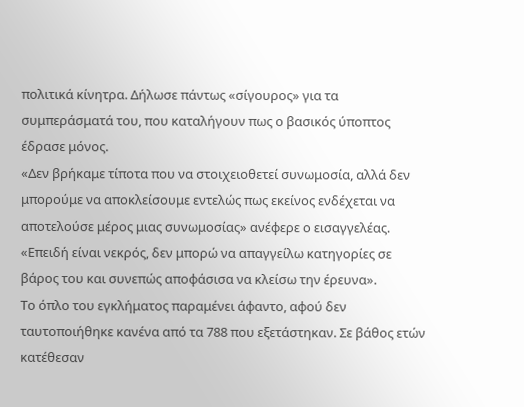πολιτικά κίνητρα. Δήλωσε πάντως «σίγουρος» για τα συμπεράσματά του, που καταλήγουν πως ο βασικός ύποπτος έδρασε μόνος.
«Δεν βρήκαμε τίποτα που να στοιχειοθετεί συνωμοσία, αλλά δεν μπορούμε να αποκλείσουμε εντελώς πως εκείνος ενδέχεται να αποτελούσε μέρος μιας συνωμοσίας» ανέφερε ο εισαγγελέας. «Επειδή είναι νεκρός, δεν μπορώ να απαγγείλω κατηγορίες σε βάρος του και συνεπώς αποφάσισα να κλείσω την έρευνα».
Το όπλο του εγκλήματος παραμένει άφαντο, αφού δεν ταυτοποιήθηκε κανένα από τα 788 που εξετάστηκαν. Σε βάθος ετών κατέθεσαν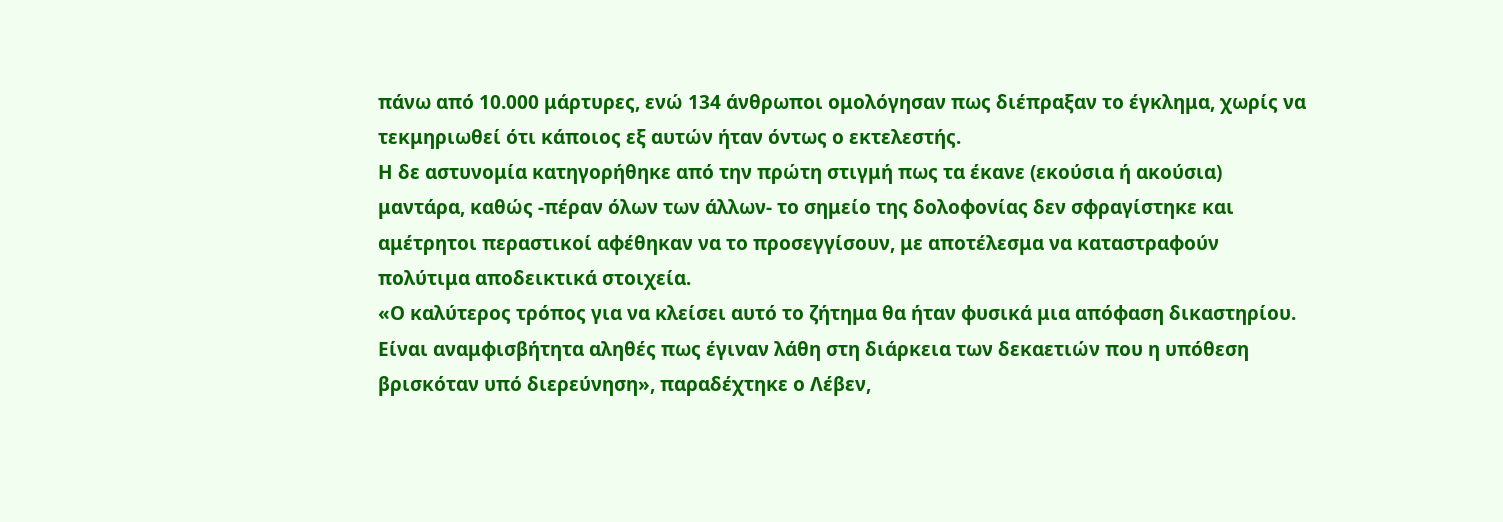πάνω από 10.000 μάρτυρες, ενώ 134 άνθρωποι ομολόγησαν πως διέπραξαν το έγκλημα, χωρίς να τεκμηριωθεί ότι κάποιος εξ αυτών ήταν όντως ο εκτελεστής.
Η δε αστυνομία κατηγορήθηκε από την πρώτη στιγμή πως τα έκανε (εκούσια ή ακούσια) μαντάρα, καθώς -πέραν όλων των άλλων- το σημείο της δολοφονίας δεν σφραγίστηκε και αμέτρητοι περαστικοί αφέθηκαν να το προσεγγίσουν, με αποτέλεσμα να καταστραφούν πολύτιμα αποδεικτικά στοιχεία.
«Ο καλύτερος τρόπος για να κλείσει αυτό το ζήτημα θα ήταν φυσικά μια απόφαση δικαστηρίου. Είναι αναμφισβήτητα αληθές πως έγιναν λάθη στη διάρκεια των δεκαετιών που η υπόθεση βρισκόταν υπό διερεύνηση», παραδέχτηκε ο Λέβεν,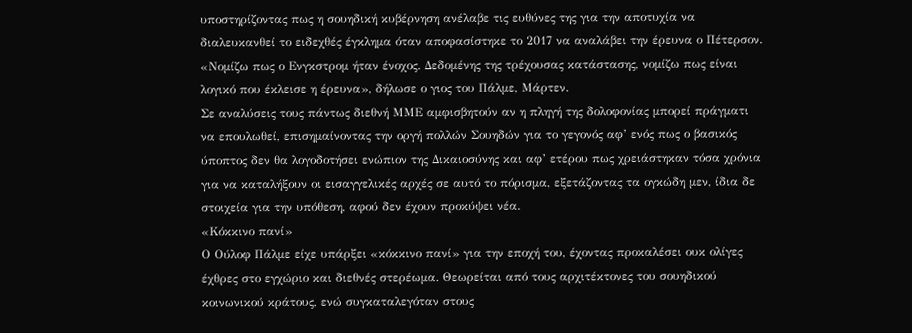υποστηρίζοντας πως η σουηδική κυβέρνηση ανέλαβε τις ευθύνες της για την αποτυχία να διαλευκανθεί το ειδεχθές έγκλημα όταν αποφασίστηκε το 2017 να αναλάβει την έρευνα ο Πέτερσον. «Νομίζω πως ο Ενγκστρομ ήταν ένοχος. Δεδομένης της τρέχουσας κατάστασης, νομίζω πως είναι λογικό που έκλεισε η έρευνα», δήλωσε ο γιος του Πάλμε, Μάρτεν.
Σε αναλύσεις τους πάντως διεθνή ΜΜΕ αμφισβητούν αν η πληγή της δολοφονίας μπορεί πράγματι να επουλωθεί, επισημαίνοντας την οργή πολλών Σουηδών για το γεγονός αφ’ ενός πως ο βασικός ύποπτος δεν θα λογοδοτήσει ενώπιον της Δικαιοσύνης και αφ’ ετέρου πως χρειάστηκαν τόσα χρόνια για να καταλήξουν οι εισαγγελικές αρχές σε αυτό το πόρισμα, εξετάζοντας τα ογκώδη μεν, ίδια δε στοιχεία για την υπόθεση, αφού δεν έχουν προκύψει νέα.
«Κόκκινο πανί»
Ο Ούλοφ Πάλμε είχε υπάρξει «κόκκινο πανί» για την εποχή του, έχοντας προκαλέσει ουκ ολίγες έχθρες στο εγχώριο και διεθνές στερέωμα. Θεωρείται από τους αρχιτέκτονες του σουηδικού κοινωνικού κράτους, ενώ συγκαταλεγόταν στους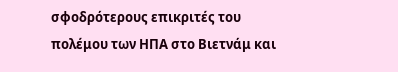σφοδρότερους επικριτές του πολέμου των ΗΠΑ στο Βιετνάμ και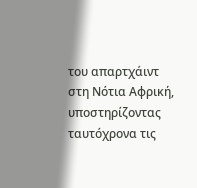του απαρτχάιντ στη Νότια Αφρική, υποστηρίζοντας ταυτόχρονα τις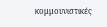κομμουνιστικές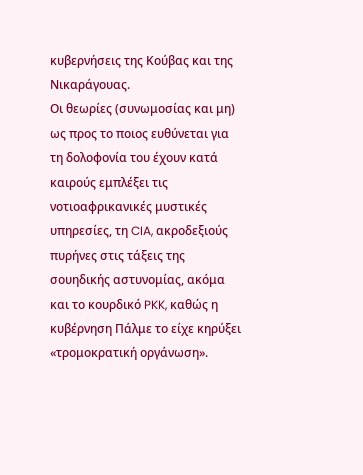κυβερνήσεις της Κούβας και της Νικαράγουας.
Οι θεωρίες (συνωμοσίας και μη) ως προς το ποιος ευθύνεται για τη δολοφονία του έχουν κατά καιρούς εμπλέξει τις νοτιοαφρικανικές μυστικές υπηρεσίες, τη CIA, ακροδεξιούς πυρήνες στις τάξεις της σουηδικής αστυνομίας, ακόμα και το κουρδικό PKK, καθώς η κυβέρνηση Πάλμε το είχε κηρύξει «τρομοκρατική οργάνωση».